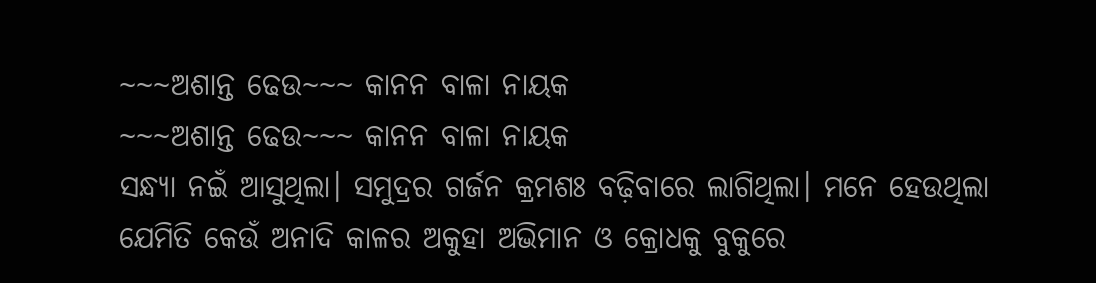~~~ଅଶାନ୍ତ ଢେଉ~~~ କାନନ ବାଳା ନାୟକ
~~~ଅଶାନ୍ତ ଢେଉ~~~ କାନନ ବାଳା ନାୟକ
ସନ୍ଧ୍ୟା ନଇଁ ଆସୁଥିଲା। ସମୁଦ୍ରର ଗର୍ଜନ କ୍ରମଶଃ ବଢ଼ିବାରେ ଲାଗିଥିଲା। ମନେ ହେଉଥିଲା ଯେମିତି କେଉଁ ଅନାଦି କାଳର ଅକୁହା ଅଭିମାନ ଓ କ୍ରୋଧକୁ ବୁକୁରେ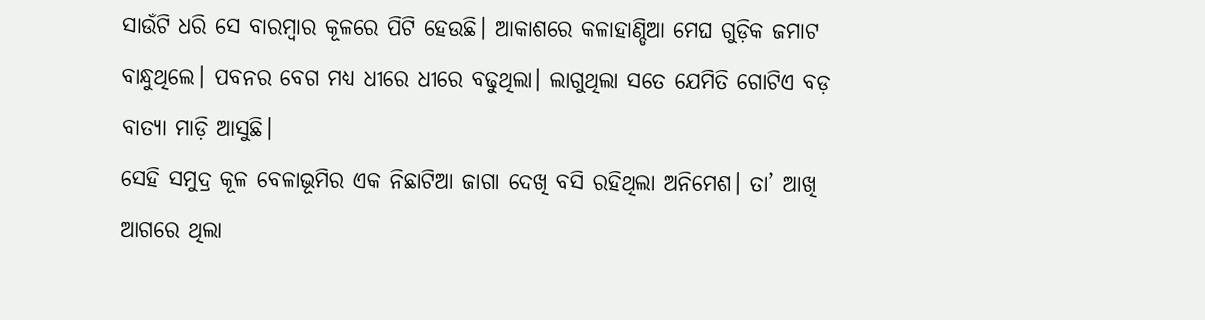ସାଉଁଟି ଧରି ସେ ବାରମ୍ବାର କୂଳରେ ପିଟି ହେଉଛି। ଆକାଶରେ କଳାହାଣ୍ଡିଆ ମେଘ ଗୁଡ଼ିକ ଜମାଟ ବାନ୍ଧୁଥିଲେ। ପବନର ବେଗ ମଧ୍ୟ ଧୀରେ ଧୀରେ ବଢୁଥିଲା। ଲାଗୁଥିଲା ସତେ ଯେମିତି ଗୋଟିଏ ବଡ଼ ବାତ୍ୟା ମାଡ଼ି ଆସୁଛି।
ସେହି ସମୁଦ୍ର କୂଳ ବେଳାଭୂମିର ଏକ ନିଛାଟିଆ ଜାଗା ଦେଖି ବସି ରହିଥିଲା ଅନିମେଶ। ତା’ ଆଖି ଆଗରେ ଥିଲା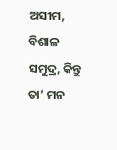ଅସୀମ, ବିଶାଳ ସମୁଦ୍ର, କିନ୍ତୁ ତା’ ମନ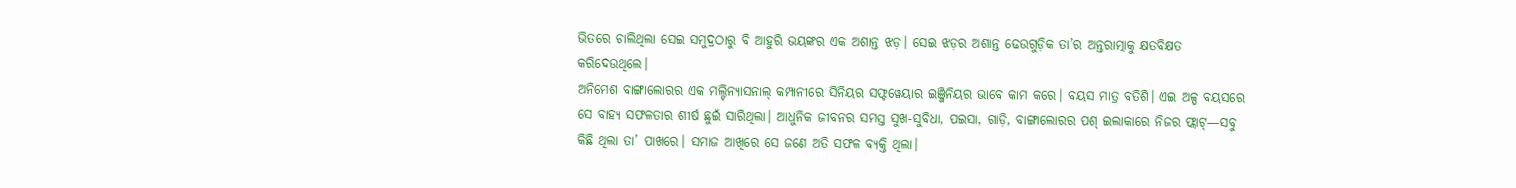ଭିତରେ ଚାଲିଥିଲା ସେଇ ସମୁଦ୍ରଠାରୁ ବି ଆହୁରି ଭୟଙ୍କର ଏକ ଅଶାନ୍ତ ଝଡ଼। ସେଇ ଝଡ଼ର ଅଶାନ୍ତ ଢେଉଗୁଡ଼ିକ ତା’ର ଅନ୍ତରାତ୍ମାକୁ କ୍ଷତବିକ୍ଷତ କରିଦେଉଥିଲେ।
ଅନିମେଶ ବାଙ୍ଗାଲୋରର ଏକ ମଲ୍ଟିନ୍ୟାସନାଲ୍ କମ୍ପାନୀରେ ସିନିୟର ସଫ୍ଟୱେୟାର ଇଞ୍ଜିନିୟର ଭାବେ କାମ କରେ। ବୟସ ମାତ୍ର ବତିଶି। ଏଇ ଅଳ୍ପ ବୟସରେ ସେ ବାହ୍ୟ ସଫଳତାର ଶୀର୍ଷ ଛୁଇଁ ସାରିଥିଲା। ଆଧୁନିକ ଜୀବନର ସମସ୍ତ ସୁଖ-ସୁବିଧା, ପଇସା, ଗାଡ଼ି, ବାଙ୍ଗାଲୋରର ପଶ୍ ଇଲାକାରେ ନିଜର ଫ୍ଲାଟ୍—ସବୁ କିଛି ଥିଲା ତା’ ପାଖରେ। ସମାଜ ଆଖିରେ ସେ ଜଣେ ଅତି ସଫଳ ବ୍ୟକ୍ତି ଥିଲା।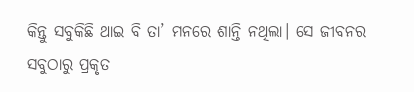କିନ୍ତୁ ସବୁକିଛି ଥାଇ ବି ତା’ ମନରେ ଶାନ୍ତି ନଥିଲା। ସେ ଜୀବନର ସବୁଠାରୁ ପ୍ରକୃତ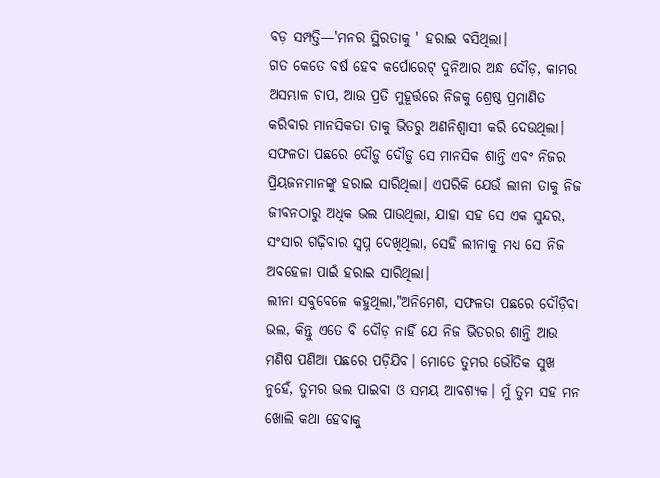ବଡ଼ ସମ୍ପତ୍ତି—'ମନର ସ୍ଥିରତାକୁ ' ହରାଇ ବସିଥିଲା।
ଗତ କେତେ ବର୍ଷ ହେବ କର୍ପୋରେଟ୍ ଦୁନିଆର ଅନ୍ଧ ଦୌଡ଼, କାମର ଅସମ୍ଭାଳ ଚାପ, ଆଉ ପ୍ରତି ମୁହୂର୍ତ୍ତରେ ନିଜକୁ ଶ୍ରେଷ୍ଠ ପ୍ରମାଣିତ କରିବାର ମାନସିକତା ତାକୁ ଭିତରୁ ଅଣନିଶ୍ୱାସୀ କରି ଦେଉଥିଲା। ସଫଳତା ପଛରେ ଦୌଡ଼ୁ ଦୌଡ଼ୁ ସେ ମାନସିକ ଶାନ୍ତି ଏବଂ ନିଜର ପ୍ରିୟଜନମାନଙ୍କୁ ହରାଇ ସାରିଥିଲା। ଏପରିକି ଯେଉଁ ଲୀନା ତାକୁ ନିଜ ଜୀବନଠାରୁ ଅଧିକ ଭଲ ପାଉଥିଲା, ଯାହା ସହ ସେ ଏକ ସୁନ୍ଦର, ସଂସାର ଗଢ଼ିବାର ସ୍ବପ୍ନ ଦେଖିଥିଲା, ସେହି ଲୀନାକୁ ମଧ୍ୟ ସେ ନିଜ ଅବହେଳା ପାଇଁ ହରାଇ ସାରିଥିଲା।
ଲୀନା ସବୁବେଳେ କହୁଥିଲା,"ଅନିମେଶ, ସଫଳତା ପଛରେ ଦୌଡ଼ିବା ଭଲ, କିନ୍ତୁ ଏତେ ବି ଦୌଡ଼ ନାହିଁ ଯେ ନିଜ ଭିତରର ଶାନ୍ତି ଆଉ ମଣିଷ ପଣିଆ ପଛରେ ପଡ଼ିଯିବ। ମୋତେ ତୁମର ଭୌତିକ ସୁଖ ନୁହେଁ, ତୁମର ଭଲ ପାଇବା ଓ ସମୟ ଆବଶ୍ୟକ। ମୁଁ ତୁମ ସହ ମନ ଖୋଲି କଥା ହେବାକୁ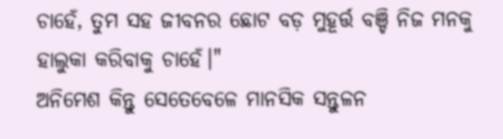ଚାହେଁ, ତୁମ ସହ ଜୀବନର ଛୋଟ ବଡ଼ ମୁହୂର୍ତ୍ତ ବଞ୍ଚି ନିଜ ମନକୁ ହାଲୁକା କରିବାକୁ ଚାହେଁ।"
ଅନିମେଶ କିନ୍ତୁ ସେତେବେଳେ ମାନସିକ ସନ୍ତୁଳନ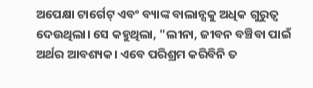ଅପେକ୍ଷା ଟାର୍ଗେଟ୍ ଏବଂ ବ୍ୟାଙ୍କ ବାଲାନ୍ସକୁ ଅଧିକ ଗୁରୁତ୍ୱ ଦେଉଥିଲା। ସେ କହୁଥିଲା, "ଲୀନା, ଜୀବନ ବଞ୍ଚିବା ପାଇଁ ଅର୍ଥର ଆବଶ୍ୟକ। ଏବେ ପରିଶ୍ରମ କରିବିନି ତ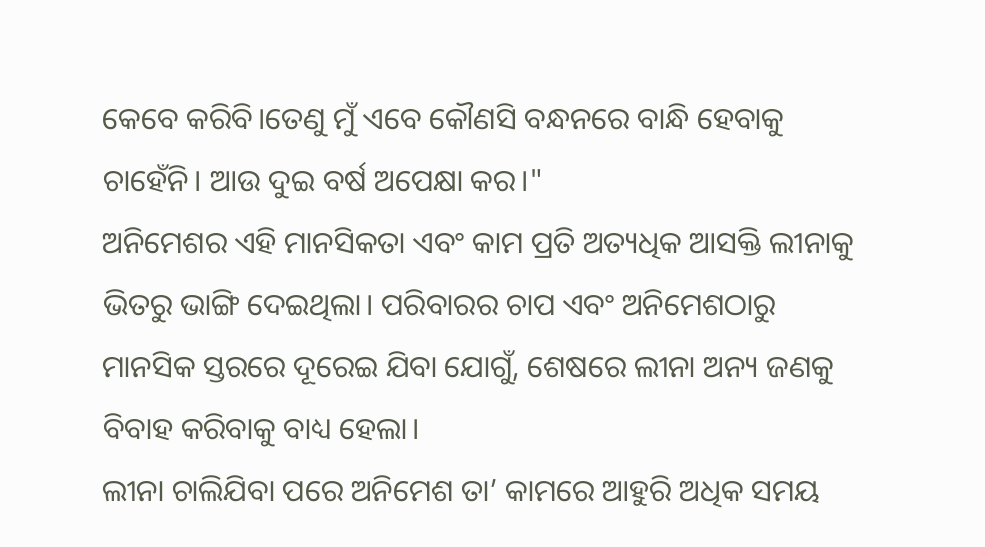କେବେ କରିବି।ତେଣୁ ମୁଁ ଏବେ କୌଣସି ବନ୍ଧନରେ ବାନ୍ଧି ହେବାକୁ ଚାହେଁନି। ଆଉ ଦୁଇ ବର୍ଷ ଅପେକ୍ଷା କର।"
ଅନିମେଶର ଏହି ମାନସିକତା ଏବଂ କାମ ପ୍ରତି ଅତ୍ୟଧିକ ଆସକ୍ତି ଲୀନାକୁ ଭିତରୁ ଭାଙ୍ଗି ଦେଇଥିଲା। ପରିବାରର ଚାପ ଏବଂ ଅନିମେଶଠାରୁ ମାନସିକ ସ୍ତରରେ ଦୂରେଇ ଯିବା ଯୋଗୁଁ, ଶେଷରେ ଲୀନା ଅନ୍ୟ ଜଣକୁ ବିବାହ କରିବାକୁ ବାଧ୍ୟ ହେଲା।
ଲୀନା ଚାଲିଯିବା ପରେ ଅନିମେଶ ତା’ କାମରେ ଆହୁରି ଅଧିକ ସମୟ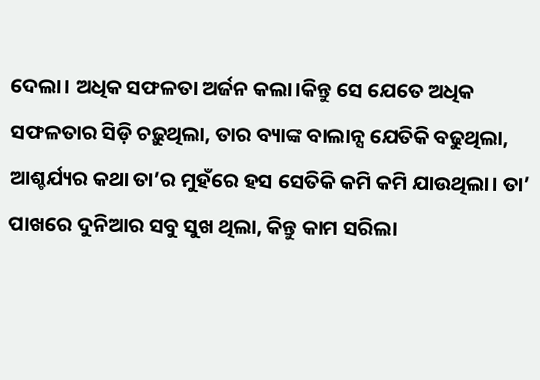ଦେଲା। ଅଧିକ ସଫଳତା ଅର୍ଜନ କଲା।କିନ୍ତୁ ସେ ଯେତେ ଅଧିକ ସଫଳତାର ସିଡ଼ି ଚଢ଼ୁଥିଲା, ତାର ବ୍ୟାଙ୍କ ବାଲାନ୍ସ ଯେତିକି ବଢୁଥିଲା, ଆଶ୍ଚର୍ଯ୍ୟର କଥା ତା’ର ମୁହଁରେ ହସ ସେତିକି କମି କମି ଯାଉଥିଲା। ତା’ ପାଖରେ ଦୁନିଆର ସବୁ ସୁଖ ଥିଲା, କିନ୍ତୁ କାମ ସରିଲା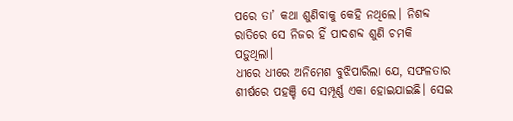ପରେ ତା’ କଥା ଶୁଣିବାକୁ କେହି ନଥିଲେ। ନିଶବ୍ଦ ରାତିରେ ସେ ନିଜର ହିଁ ପାଦଶବ୍ଦ ଶୁଣି ଚମକି ପଡ଼ୁଥିଲା।
ଧୀରେ ଧୀରେ ଅନିମେଶ ବୁଝିପାରିଲା ଯେ, ସଫଳତାର ଶୀର୍ଷରେ ପହଞ୍ଚି ସେ ସମ୍ପୂର୍ଣ୍ଣ ଏକା ହୋଇଯାଇଛି। ସେଇ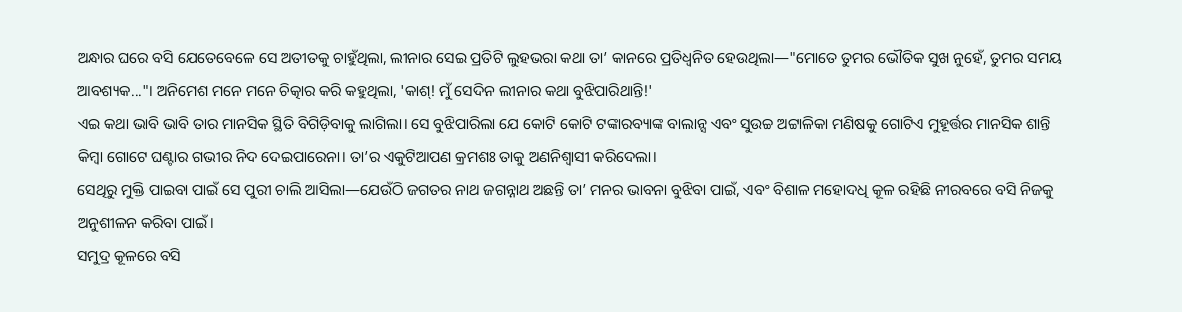ଅନ୍ଧାର ଘରେ ବସି ଯେତେବେଳେ ସେ ଅତୀତକୁ ଚାହୁଁଥିଲା, ଲୀନାର ସେଇ ପ୍ରତିଟି ଲୁହଭରା କଥା ତା’ କାନରେ ପ୍ରତିଧ୍ୱନିତ ହେଉଥିଲା—"ମୋତେ ତୁମର ଭୌତିକ ସୁଖ ନୁହେଁ, ତୁମର ସମୟ ଆବଶ୍ୟକ..."। ଅନିମେଶ ମନେ ମନେ ଚିତ୍କାର କରି କହୁଥିଲା, 'କାଶ୍! ମୁଁ ସେଦିନ ଲୀନାର କଥା ବୁଝିପାରିଥାନ୍ତି!'
ଏଇ କଥା ଭାବି ଭାବି ତାର ମାନସିକ ସ୍ଥିତି ବିଗିଡ଼ିବାକୁ ଲାଗିଲା। ସେ ବୁଝିପାରିଲା ଯେ କୋଟି କୋଟି ଟଙ୍କାରବ୍ୟାଙ୍କ ବାଲାନ୍ସ ଏବଂ ସୁଉଚ୍ଚ ଅଟ୍ଟାଳିକା ମଣିଷକୁ ଗୋଟିଏ ମୁହୂର୍ତ୍ତର ମାନସିକ ଶାନ୍ତି କିମ୍ବା ଗୋଟେ ଘଣ୍ଟାର ଗଭୀର ନିଦ ଦେଇପାରେନା। ତା’ର ଏକୁଟିଆପଣ କ୍ରମଶଃ ତାକୁ ଅଣନିଶ୍ୱାସୀ କରିଦେଲା।
ସେଥିରୁ ମୁକ୍ତି ପାଇବା ପାଇଁ ସେ ପୁରୀ ଚାଲି ଆସିଲା—ଯେଉଁଠି ଜଗତର ନାଥ ଜଗନ୍ନାଥ ଅଛନ୍ତି ତା’ ମନର ଭାବନା ବୁଝିବା ପାଇଁ, ଏବଂ ବିଶାଳ ମହୋଦଧି କୂଳ ରହିଛି ନୀରବରେ ବସି ନିଜକୁ ଅନୁଶୀଳନ କରିବା ପାଇଁ।
ସମୁଦ୍ର କୂଳରେ ବସି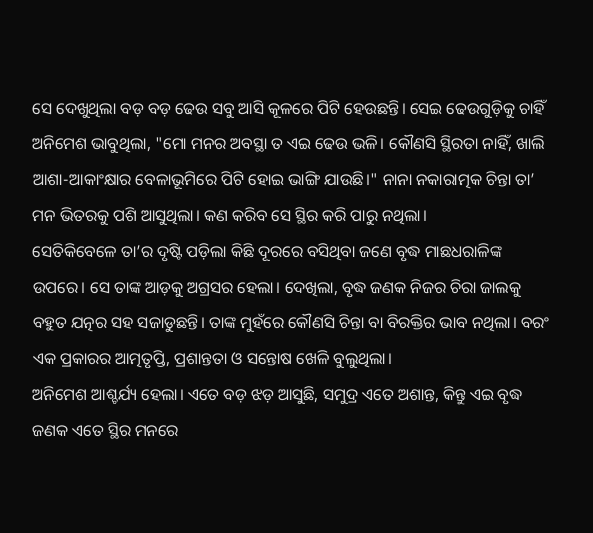ସେ ଦେଖୁଥିଲା ବଡ଼ ବଡ଼ ଢେଉ ସବୁ ଆସି କୂଳରେ ପିଟି ହେଉଛନ୍ତି। ସେଇ ଢେଉଗୁଡ଼ିକୁ ଚାହିଁ ଅନିମେଶ ଭାବୁଥିଲା, "ମୋ ମନର ଅବସ୍ଥା ତ ଏଇ ଢେଉ ଭଳି। କୌଣସି ସ୍ଥିରତା ନାହିଁ, ଖାଲି ଆଶା-ଆକାଂକ୍ଷାର ବେଳାଭୂମିରେ ପିଟି ହୋଇ ଭାଙ୍ଗି ଯାଉଛି।" ନାନା ନକାରାତ୍ମକ ଚିନ୍ତା ତା’ ମନ ଭିତରକୁ ପଶି ଆସୁଥିଲା। କଣ କରିବ ସେ ସ୍ଥିର କରି ପାରୁ ନଥିଲା।
ସେତିକିବେଳେ ତା’ର ଦୃଷ୍ଟି ପଡ଼ିଲା କିଛି ଦୂରରେ ବସିଥିବା ଜଣେ ବୃଦ୍ଧ ମାଛଧରାଳିଙ୍କ ଉପରେ। ସେ ତାଙ୍କ ଆଡ଼କୁ ଅଗ୍ରସର ହେଲା। ଦେଖିଲା, ବୃଦ୍ଧ ଜଣକ ନିଜର ଚିରା ଜାଲକୁ ବହୁତ ଯତ୍ନର ସହ ସଜାଡୁଛନ୍ତି। ତାଙ୍କ ମୁହଁରେ କୌଣସି ଚିନ୍ତା ବା ବିରକ୍ତିର ଭାବ ନଥିଲା। ବରଂ ଏକ ପ୍ରକାରର ଆତ୍ମତୃପ୍ତି, ପ୍ରଶାନ୍ତତା ଓ ସନ୍ତୋଷ ଖେଳି ବୁଲୁଥିଲା।
ଅନିମେଶ ଆଶ୍ଚର୍ଯ୍ୟ ହେଲା। ଏତେ ବଡ଼ ଝଡ଼ ଆସୁଛି, ସମୁଦ୍ର ଏତେ ଅଶାନ୍ତ, କିନ୍ତୁ ଏଇ ବୃଦ୍ଧ ଜଣକ ଏତେ ସ୍ଥିର ମନରେ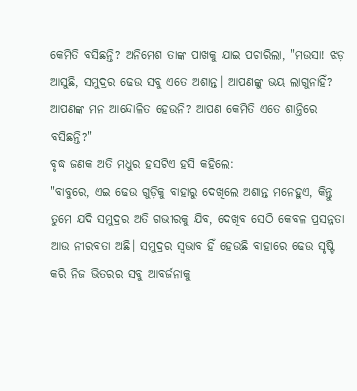କେମିତି ବସିଛନ୍ତି? ଅନିମେଶ ତାଙ୍କ ପାଖକୁ ଯାଇ ପଚାରିଲା, "ମଉସା! ଝଡ଼ ଆସୁଛି, ସମୁଦ୍ରର ଢେଉ ସବୁ ଏତେ ଅଶାନ୍ତ। ଆପଣଙ୍କୁ ଭୟ ଲାଗୁନାହିଁ? ଆପଣଙ୍କ ମନ ଆନ୍ଦୋଳିତ ହେଉନି? ଆପଣ କେମିତି ଏତେ ଶାନ୍ତିରେ ବସିଛନ୍ତି?"
ବୃଦ୍ଧ ଜଣକ ଅତି ମଧୁର ହସଟିଏ ହସି କହିଲେ:
"ବାବୁରେ, ଏଇ ଢେଉ ଗୁଡ଼ିକୁ ବାହାରୁ ଦେଖିଲେ ଅଶାନ୍ତ ମନେହୁଏ, କିନ୍ତୁ ତୁମେ ଯଦି ସମୁଦ୍ରର ଅତି ଗଭୀରକୁ ଯିବ, ଦେଖିବ ସେଠି କେବଳ ପ୍ରସନ୍ନତା ଆଉ ନୀରବତା ଅଛି। ସମୁଦ୍ରର ସ୍ୱଭାବ ହିଁ ହେଉଛି ବାହାରେ ଢେଉ ସୃଷ୍ଟି କରି ନିଜ ଭିତରର ସବୁ ଆବର୍ଜନାକୁ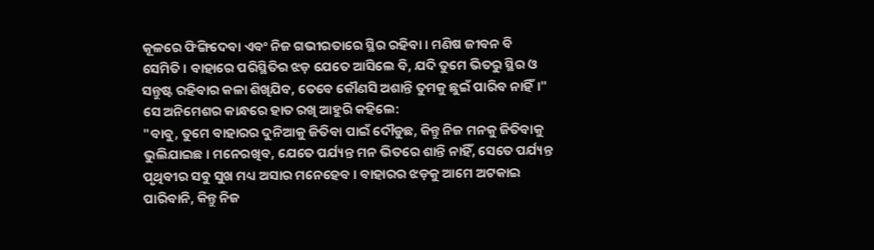କୂଳରେ ଫିଙ୍ଗିଦେବା ଏବଂ ନିଜ ଗଭୀରତାରେ ସ୍ଥିର ରହିବା। ମଣିଷ ଜୀବନ ବି ସେମିତି। ବାହାରେ ପରିସ୍ଥିତିର ଝଡ଼ ଯେତେ ଆସିଲେ ବି, ଯଦି ତୁମେ ଭିତରୁ ସ୍ଥିର ଓ ସନ୍ତୁଷ୍ଟ ରହିବାର କଳା ଶିଖିଯିବ, ତେବେ କୌଣସି ଅଶାନ୍ତି ତୁମକୁ ଛୁଇଁ ପାରିବ ନାହିଁ।"
ସେ ଅନିମେଶର କାନ୍ଧରେ ହାତ ରଖି ଆହୁରି କହିଲେ:
"ବାବୁ, ତୁମେ ବାହାରର ଦୁନିଆକୁ ଜିତିବା ପାଇଁ ଦୌଡୁଛ, କିନ୍ତୁ ନିଜ ମନକୁ ଜିତିବାକୁ ଭୁଲିଯାଇଛ। ମନେରଖିବ, ଯେତେ ପର୍ଯ୍ୟନ୍ତ ମନ ଭିତରେ ଶାନ୍ତି ନାହିଁ, ସେତେ ପର୍ଯ୍ୟନ୍ତ ପୃଥିବୀର ସବୁ ସୁଖ ମଧ୍ୟ ଅସାର ମନେହେବ। ବାହାରର ଝଡ଼କୁ ଆମେ ଅଟକାଇ ପାରିବାନି, କିନ୍ତୁ ନିଜ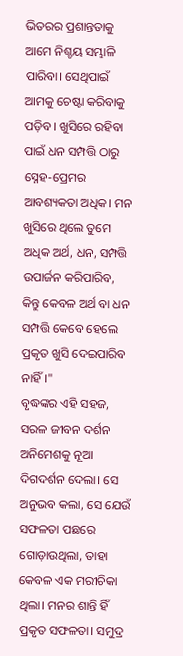ଭିତରର ପ୍ରଶାନ୍ତତାକୁ ଆମେ ନିଶ୍ଚୟ ସମ୍ଭାଳି ପାରିବା। ସେଥିପାଇଁ ଆମକୁ ଚେଷ୍ଟା କରିବାକୁ ପଡ଼ିବ। ଖୁସିରେ ରହିବା ପାଇଁ ଧନ ସମ୍ପତ୍ତି ଠାରୁ ସ୍ନେହ-ପ୍ରେମର ଆବଶ୍ୟକତା ଅଧିକ। ମନ ଖୁସିରେ ଥିଲେ ତୁମେ ଅଧିକ ଅର୍ଥ, ଧନ, ସମ୍ପତ୍ତି ଉପାର୍ଜନ କରିପାରିବ, କିନ୍ତୁ କେବଳ ଅର୍ଥ ବା ଧନ ସମ୍ପତ୍ତି କେବେ ହେଲେ ପ୍ରକୃତ ଖୁସି ଦେଇପାରିବ ନାହିଁ।"
ବୃଦ୍ଧଙ୍କର ଏହି ସହଜ, ସରଳ ଜୀବନ ଦର୍ଶନ ଅନିମେଶକୁ ନୂଆ ଦିଗଦର୍ଶନ ଦେଲା। ସେ ଅନୁଭବ କଲା, ସେ ଯେଉଁ ସଫଳତା ପଛରେ ଗୋଡ଼ାଉଥିଲା, ତାହା କେବଳ ଏକ ମରୀଚିକା ଥିଲା। ମନର ଶାନ୍ତି ହିଁ ପ୍ରକୃତ ସଫଳତା। ସମୁଦ୍ର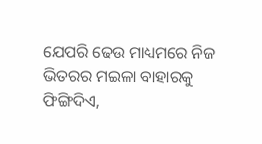ଯେପରି ଢେଉ ମାଧ୍ୟମରେ ନିଜ ଭିତରର ମଇଳା ବାହାରକୁ ଫିଙ୍ଗିଦିଏ,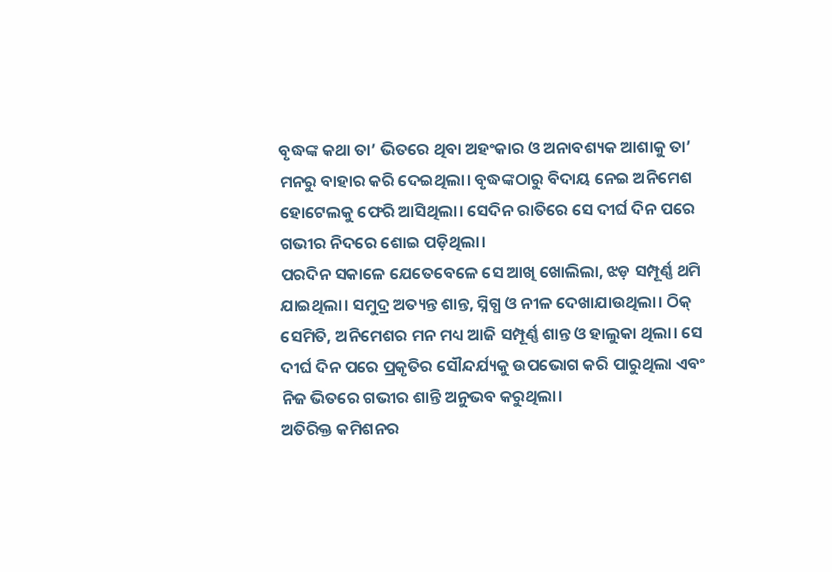ବୃଦ୍ଧଙ୍କ କଥା ତା’ ଭିତରେ ଥିବା ଅହଂକାର ଓ ଅନାବଶ୍ୟକ ଆଶାକୁ ତା’ ମନରୁ ବାହାର କରି ଦେଇଥିଲା। ବୃଦ୍ଧଙ୍କଠାରୁ ବିଦାୟ ନେଇ ଅନିମେଶ ହୋଟେଲକୁ ଫେରି ଆସିଥିଲା। ସେଦିନ ରାତିରେ ସେ ଦୀର୍ଘ ଦିନ ପରେ ଗଭୀର ନିଦରେ ଶୋଇ ପଡ଼ିଥିଲା।
ପରଦିନ ସକାଳେ ଯେତେବେଳେ ସେ ଆଖି ଖୋଲିଲା, ଝଡ଼ ସମ୍ପୂର୍ଣ୍ଣ ଥମି ଯାଇଥିଲା। ସମୁଦ୍ର ଅତ୍ୟନ୍ତ ଶାନ୍ତ, ସ୍ନିଗ୍ଧ ଓ ନୀଳ ଦେଖାଯାଉଥିଲା। ଠିକ୍ ସେମିତି, ଅନିମେଶର ମନ ମଧ୍ୟ ଆଜି ସମ୍ପୂର୍ଣ୍ଣ ଶାନ୍ତ ଓ ହାଲୁକା ଥିଲା। ସେ ଦୀର୍ଘ ଦିନ ପରେ ପ୍ରକୃତିର ସୌନ୍ଦର୍ଯ୍ୟକୁ ଉପଭୋଗ କରି ପାରୁଥିଲା ଏବଂ ନିଜ ଭିତରେ ଗଭୀର ଶାନ୍ତି ଅନୁଭବ କରୁଥିଲା।
ଅତିରିକ୍ତ କମିଶନର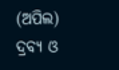(ଅପିଲ)
ଦ୍ରବ୍ୟ ଓ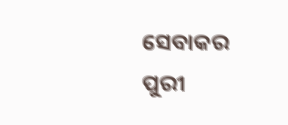ସେବାକର ପୁରୀ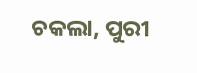ଚକଲା, ପୁରୀ